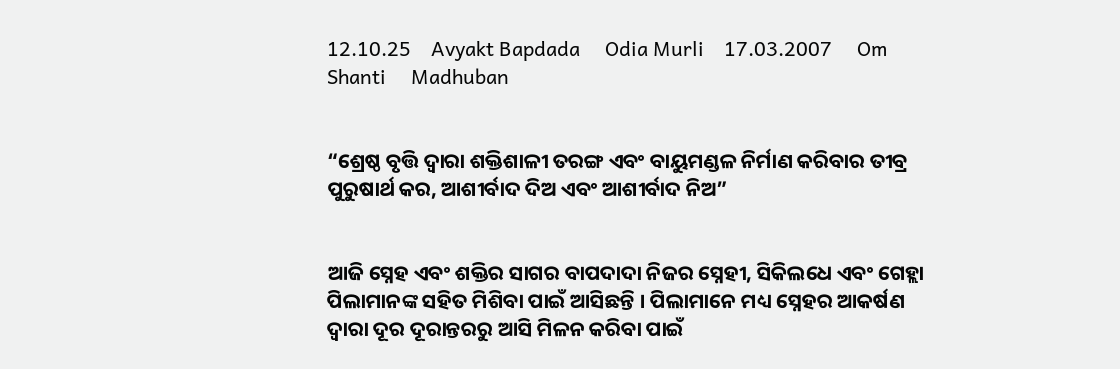12.10.25    Avyakt Bapdada     Odia Murli    17.03.2007     Om Shanti     Madhuban


“ଶ୍ରେଷ୍ଠ ବୃତ୍ତି ଦ୍ୱାରା ଶକ୍ତିଶାଳୀ ତରଙ୍ଗ ଏବଂ ବାୟୁମଣ୍ଡଳ ନିର୍ମାଣ କରିବାର ତୀବ୍ର ପୁରୁଷାର୍ଥ କର, ଆଶୀର୍ବାଦ ଦିଅ ଏବଂ ଆଶୀର୍ବାଦ ନିଅ”


ଆଜି ସ୍ନେହ ଏବଂ ଶକ୍ତିର ସାଗର ବାପଦାଦା ନିଜର ସ୍ନେହୀ, ସିକିଲଧେ ଏବଂ ଗେହ୍ଲା ପିଲାମାନଙ୍କ ସହିତ ମିଶିବା ପାଇଁ ଆସିଛନ୍ତି । ପିଲାମାନେ ମଧ୍ୟ ସ୍ନେହର ଆକର୍ଷଣ ଦ୍ୱାରା ଦୂର ଦୂରାନ୍ତରରୁ ଆସି ମିଳନ କରିବା ପାଇଁ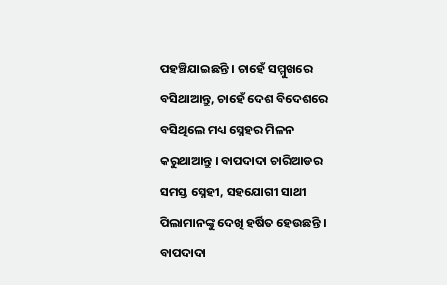ପହଞ୍ଚିଯାଇଛନ୍ତି । ଚାହେଁ ସମ୍ମୁଖରେ ବସିଥାଆନ୍ତୁ, ଚାହେଁ ଦେଶ ବିଦେଶରେ ବସିଥିଲେ ମଧ୍ୟ ସ୍ନେହର ମିଳନ କରୁଥାଆନ୍ତୁ । ବାପଦାଦା ଚାରିଆଡର ସମସ୍ତ ସ୍ନେହୀ, ସହଯୋଗୀ ସାଥୀ ପିଲାମାନଙ୍କୁ ଦେଖି ହର୍ଷିତ ହେଉଛନ୍ତି । ବାପଦାଦା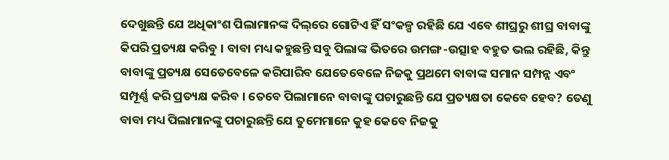ଦେଖୁଛନ୍ତି ଯେ ଅଧିକାଂଶ ପିଲାମାନଙ୍କ ଦିଲ୍‌ରେ ଗୋଟିଏ ହିଁ ସଂକଳ୍ପ ରହିଛି ଯେ ଏବେ ଶୀଘ୍ରରୁ ଶୀଘ୍ର ବାବାଙ୍କୁ କିପରି ପ୍ରତ୍ୟକ୍ଷ କରିବୁ । ବାବା ମଧ୍ୟ କହୁଛନ୍ତି ସବୁ ପିଲାଙ୍କ ଭିତରେ ଉମଙ୍ଗ-ଉତ୍ସାହ ବହୁତ ଭଲ ରହିଛି, କିନ୍ତୁ ବାବାଙ୍କୁ ପ୍ରତ୍ୟକ୍ଷ ସେତେବେଳେ କରିପାରିବ ଯେତେବେଳେ ନିଜକୁ ପ୍ରଥମେ ବାବାଙ୍କ ସମାନ ସମ୍ପନ୍ନ ଏବଂ ସମ୍ପୂର୍ଣ୍ଣ କରି ପ୍ରତ୍ୟକ୍ଷ କରିବ । ତେବେ ପିଲାମାନେ ବାବାଙ୍କୁ ପଚାରୁଛନ୍ତି ଯେ ପ୍ରତ୍ୟକ୍ଷତା କେବେ ହେବ? ତେଣୁ ବାବା ମଧ୍ୟ ପିଲାମାନଙ୍କୁ ପଚାରୁଛନ୍ତି ଯେ ତୁମେମାନେ କୁହ କେବେ ନିଜକୁ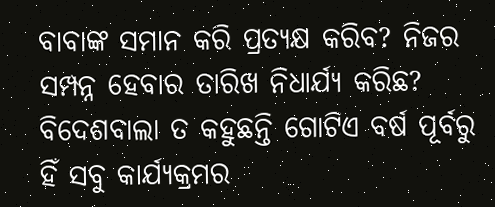ବାବାଙ୍କ ସମାନ କରି ପ୍ରତ୍ୟକ୍ଷ କରିବ? ନିଜର ସମ୍ପନ୍ନ ହେବାର ତାରିଖ ନିଧାର୍ଯ୍ୟ କରିଛ? ବିଦେଶବାଲା ତ କହୁଛନ୍ତି ଗୋଟିଏ ବର୍ଷ ପୂର୍ବରୁ ହିଁ ସବୁ କାର୍ଯ୍ୟକ୍ରମର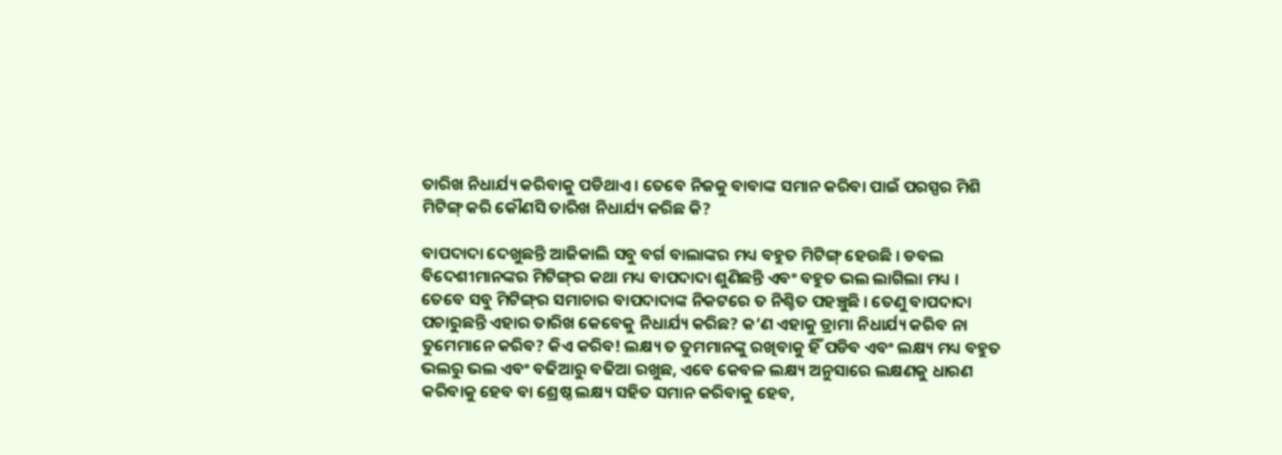ତାରିଖ ନିଧାର୍ଯ୍ୟ କରିବାକୁ ପଡିଥାଏ । ତେବେ ନିଜକୁ ବାବାଙ୍କ ସମାନ କରିବା ପାଇଁ ପରସ୍ପର ମିଶି ମିଟିଙ୍ଗ୍ କରି କୌଣସି ତାରିଖ ନିଧାର୍ଯ୍ୟ କରିଛ କି?

ବାପଦାଦା ଦେଖୁଛନ୍ତି ଆଜିକାଲି ସବୁ ବର୍ଗ ବାଲାଙ୍କର ମଧ୍ୟ ବହୁତ ମିଟିଙ୍ଗ୍ ହେଉଛି । ଡବଲ ବିଦେଶୀମାନଙ୍କର ମିଟିଙ୍ଗ୍‌ର କଥା ମଧ୍ୟ ବାପଦାଦା ଶୁଣିଛନ୍ତି ଏବଂ ବହୁତ ଭଲ ଲାଗିଲା ମଧ୍ୟ । ତେବେ ସବୁ ମିଟିଙ୍ଗ୍‌ର ସମାଚାର ବାପଦାଦାଙ୍କ ନିକଟରେ ତ ନିଶ୍ଚିତ ପହଞ୍ଚୁଛି । ତେଣୁ ବାପଦାଦା ପଚାରୁଛନ୍ତି ଏହାର ତାରିଖ କେବେକୁ ନିଧାର୍ଯ୍ୟ କରିଛ? କ’ଣ ଏହାକୁ ଡ୍ରାମା ନିଧାର୍ଯ୍ୟ କରିବ ନା ତୁମେମାନେ କରିବ? କିଏ କରିବ! ଲକ୍ଷ୍ୟ ତ ତୁମମାନଙ୍କୁ ରଖିବାକୁ ହିଁ ପଡିବ ଏବଂ ଲକ୍ଷ୍ୟ ମଧ୍ୟ ବହୁତ ଭଲରୁ ଭଲ ଏବଂ ବଢିଆରୁ ବଢିଆ ରଖୁଛ, ଏବେ କେବଳ ଲକ୍ଷ୍ୟ ଅନୁସାରେ ଲକ୍ଷଣକୁ ଧାରଣ କରିବାକୁ ହେବ ବା ଶ୍ରେଷ୍ଠ ଲକ୍ଷ୍ୟ ସହିତ ସମାନ କରିବାକୁ ହେବ,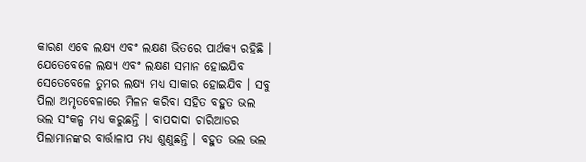କାରଣ ଏବେ ଲକ୍ଷ୍ୟ ଏବଂ ଲକ୍ଷଣ ଭିତରେ ପାର୍ଥକ୍ୟ ରହିଛି । ଯେତେବେଳେ ଲକ୍ଷ୍ୟ ଏବଂ ଲକ୍ଷଣ ସମାନ ହୋଇଯିବ ସେତେବେଳେ ତୁମର ଲକ୍ଷ୍ୟ ମଧ୍ୟ ସାକାର ହୋଇଯିବ । ସବୁ ପିଲା ଅମୃତବେଳାରେ ମିଳନ କରିବା ସହିତ ବହୁତ ଭଲ ଭଲ ସଂକଳ୍ପ ମଧ୍ୟ କରୁଛନ୍ତି । ବାପଦାଦା ଚାରିଆଡର ପିଲାମାନଙ୍କର ବାର୍ତ୍ତାଳାପ ମଧ୍ୟ ଶୁଣୁଛନ୍ତି । ବହୁତ ଭଲ ଭଲ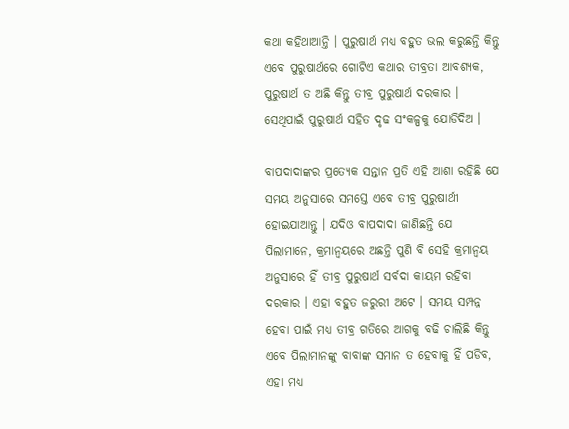କଥା କହିଥାଆନ୍ତି । ପୁରୁଷାର୍ଥ ମଧ୍ୟ ବହୁତ ଭଲ କରୁଛନ୍ତି କିନ୍ତୁ ଏବେ ପୁରୁଷାର୍ଥରେ ଗୋଟିଏ କଥାର ତୀବ୍ରତା ଆବଶ୍ୟକ, ପୁରୁଷାର୍ଥ ତ ଅଛି କିନ୍ତୁ ତୀବ୍ର ପୁରୁଷାର୍ଥ ଦରକାର । ସେଥିପାଇଁ ପୁରୁଷାର୍ଥ ସହିତ ଦୃଢ ସଂକଳ୍ପକୁ ଯୋଡିଦିଅ ।

ବାପଦାଦାଙ୍କର ପ୍ରତ୍ୟେକ ସନ୍ତାନ ପ୍ରତି ଏହି ଆଶା ରହିଛି ଯେ ସମୟ ଅନୁସାରେ ସମସ୍ତେ ଏବେ ତୀବ୍ର ପୁରୁଷାର୍ଥୀ ହୋଇଯାଆନ୍ତୁ । ଯଦିଓ ବାପଦାଦା ଜାଣିଛନ୍ତି ଯେ ପିଲାମାନେ, କ୍ରମାନ୍ୱୟରେ ଅଛନ୍ତି ପୁଣି ବି ସେହି କ୍ରମାନ୍ୱୟ ଅନୁସାରେ ହିଁ ତୀବ୍ର ପୁରୁଷାର୍ଥ ସର୍ବଦା କାୟମ ରହିବା ଦରକାର । ଏହା ବହୁତ ଜରୁରୀ ଅଟେ । ସମୟ ସମ୍ପନ୍ନ ହେବା ପାଇଁ ମଧ୍ୟ ତୀବ୍ର ଗତିରେ ଆଗକୁ ବଢି ଚାଲିଛି କିନ୍ତୁ ଏବେ ପିଲାମାନଙ୍କୁ ବାବାଙ୍କ ସମାନ ତ ହେବାକୁ ହିଁ ପଡିବ, ଏହା ମଧ୍ୟ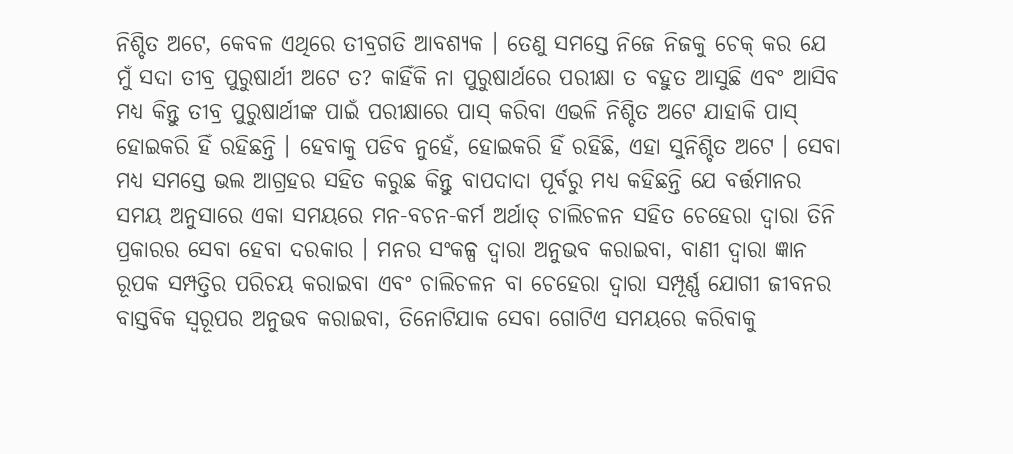ନିଶ୍ଚିତ ଅଟେ, କେବଳ ଏଥିରେ ତୀବ୍ରଗତି ଆବଶ୍ୟକ । ତେଣୁ ସମସ୍ତେ ନିଜେ ନିଜକୁ ଚେକ୍ କର ଯେ ମୁଁ ସଦା ତୀବ୍ର ପୁରୁଷାର୍ଥୀ ଅଟେ ତ? କାହିଁକି ନା ପୁରୁଷାର୍ଥରେ ପରୀକ୍ଷା ତ ବହୁତ ଆସୁଛି ଏବଂ ଆସିବ ମଧ୍ୟ କିନ୍ତୁ ତୀବ୍ର ପୁରୁଷାର୍ଥୀଙ୍କ ପାଇଁ ପରୀକ୍ଷାରେ ପାସ୍ କରିବା ଏଭଳି ନିଶ୍ଚିତ ଅଟେ ଯାହାକି ପାସ୍ ହୋଇକରି ହିଁ ରହିଛନ୍ତି । ହେବାକୁ ପଡିବ ନୁହେଁ, ହୋଇକରି ହିଁ ରହିଛି, ଏହା ସୁନିଶ୍ଚିତ ଅଟେ । ସେବା ମଧ୍ୟ ସମସ୍ତେ ଭଲ ଆଗ୍ରହର ସହିତ କରୁଛ କିନ୍ତୁ ବାପଦାଦା ପୂର୍ବରୁ ମଧ୍ୟ କହିଛନ୍ତି ଯେ ବର୍ତ୍ତମାନର ସମୟ ଅନୁସାରେ ଏକା ସମୟରେ ମନ-ବଚନ-କର୍ମ ଅର୍ଥାତ୍ ଚାଲିଚଳନ ସହିତ ଚେହେରା ଦ୍ୱାରା ତିନି ପ୍ରକାରର ସେବା ହେବା ଦରକାର । ମନର ସଂକଳ୍ପ ଦ୍ୱାରା ଅନୁଭବ କରାଇବା, ବାଣୀ ଦ୍ୱାରା ଜ୍ଞାନ ରୂପକ ସମ୍ପତ୍ତିର ପରିଚୟ କରାଇବା ଏବଂ ଚାଲିଚଳନ ବା ଚେହେରା ଦ୍ୱାରା ସମ୍ପୂର୍ଣ୍ଣ ଯୋଗୀ ଜୀବନର ବାସ୍ତବିକ ସ୍ୱରୂପର ଅନୁଭବ କରାଇବା, ତିନୋଟିଯାକ ସେବା ଗୋଟିଏ ସମୟରେ କରିବାକୁ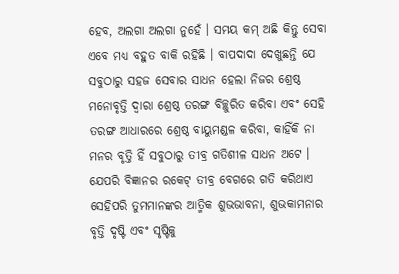ହେବ, ଅଲଗା ଅଲଗା ନୁହେଁ । ସମୟ କମ୍ ଅଛି କିନ୍ତୁ ସେବା ଏବେ ମଧ୍ୟ ବହୁତ ବାକି ରହିଛି । ବାପଦାଦା ଦେଖୁଛନ୍ତି ଯେ ସବୁଠାରୁ ସହଜ ସେବାର ସାଧନ ହେଲା ନିଜର ଶ୍ରେଷ୍ଠ ମନୋବୃତ୍ତି ଦ୍ୱାରା ଶ୍ରେଷ୍ଠ ତରଙ୍ଗ ବିଚ୍ଛୁରିତ କରିବା ଏବଂ ସେହି ତରଙ୍ଗ ଆଧାରରେ ଶ୍ରେଷ୍ଠ ବାୟୁମଣ୍ଡଳ କରିବା, କାହିଁକି ନା ମନର ବୃତ୍ତି ହିଁ ସବୁଠାରୁ ତୀବ୍ର ଗତିଶୀଳ ସାଧନ ଅଟେ । ଯେପରି ବିଜ୍ଞାନର ରକେଟ୍ ତୀବ୍ର ବେଗରେ ଗତି କରିଥାଏ ସେହିପରି ତୁମମାନଙ୍କର ଆତ୍ମିକ ଶୁଭଭାବନା, ଶୁଭକାମନାର ବୃତ୍ତି ଦୃଷ୍ଟି ଏବଂ ସୃଷ୍ଟିକୁ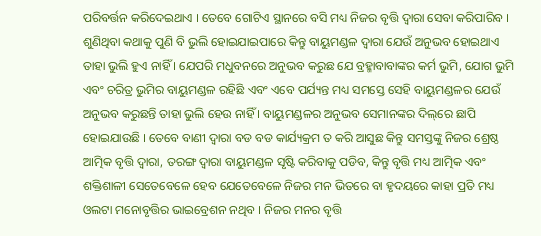ପରିବର୍ତ୍ତନ କରିଦେଇଥାଏ । ତେବେ ଗୋଟିଏ ସ୍ଥାନରେ ବସି ମଧ୍ୟ ନିଜର ବୃତ୍ତି ଦ୍ୱାରା ସେବା କରିପାରିବ । ଶୁଣିଥିବା କଥାକୁ ପୁଣି ବି ଭୁଲି ହୋଇଯାଇପାରେ କିନ୍ତୁ ବାୟୁମଣ୍ଡଳ ଦ୍ୱାରା ଯେଉଁ ଅନୁଭବ ହୋଇଥାଏ ତାହା ଭୁଲି ହୁଏ ନାହିଁ । ଯେପରି ମଧୁବନରେ ଅନୁଭବ କରୁଛ ଯେ ବ୍ରହ୍ମାବାବାଙ୍କର କର୍ମ ଭୁମି, ଯୋଗ ଭୁମି ଏବଂ ଚରିତ୍ର ଭୁମିର ବାୟୁମଣ୍ଡଳ ରହିଛି ଏବଂ ଏବେ ପର୍ଯ୍ୟନ୍ତ ମଧ୍ୟ ସମସ୍ତେ ସେହି ବାୟୁମଣ୍ଡଳର ଯେଉଁ ଅନୁଭବ କରୁଛନ୍ତି ତାହା ଭୁଲି ହେଉ ନାହିଁ । ବାୟୁମଣ୍ଡଳର ଅନୁଭବ ସେମାନଙ୍କର ଦିଲ୍‌ରେ ଛାପି ହୋଇଯାଉଛି । ତେବେ ବାଣୀ ଦ୍ୱାରା ବଡ ବଡ କାର୍ଯ୍ୟକ୍ରମ ତ କରି ଆସୁଛ କିନ୍ତୁ ସମସ୍ତଙ୍କୁ ନିଜର ଶ୍ରେଷ୍ଠ ଆତ୍ମିକ ବୃତ୍ତି ଦ୍ୱାରା, ତରଙ୍ଗ ଦ୍ୱାରା ବାୟୁମଣ୍ଡଳ ସୃଷ୍ଟି କରିବାକୁ ପଡିବ, କିନ୍ତୁ ବୃତ୍ତି ମଧ୍ୟ ଆତ୍ମିକ ଏବଂ ଶକ୍ତିଶାଳୀ ସେତେବେଳେ ହେବ ଯେତେବେଳେ ନିଜର ମନ ଭିତରେ ବା ହୃଦୟରେ କାହା ପ୍ରତି ମଧ୍ୟ ଓଲଟା ମନୋବୃତ୍ତିର ଭାଇବ୍ରେଶନ ନଥିବ । ନିଜର ମନର ବୃତ୍ତି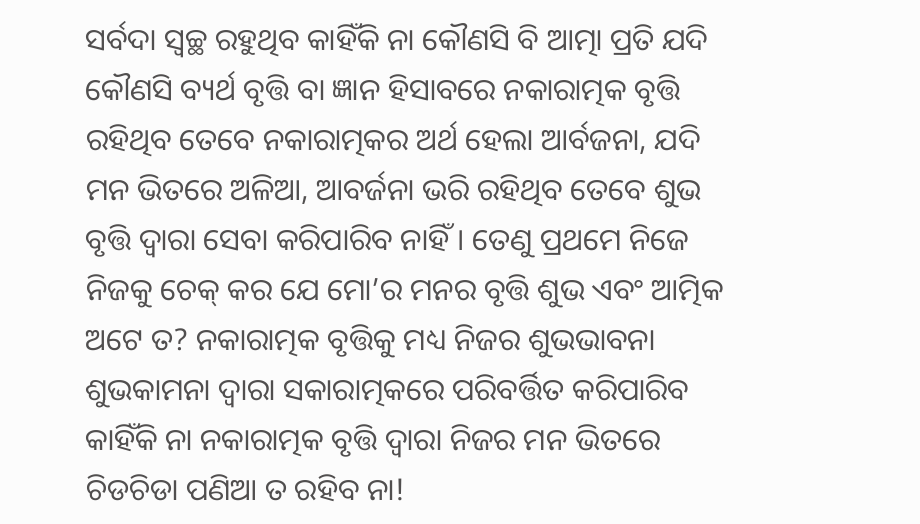ସର୍ବଦା ସ୍ୱଚ୍ଛ ରହୁଥିବ କାହିଁକି ନା କୌଣସି ବି ଆତ୍ମା ପ୍ରତି ଯଦି କୌଣସି ବ୍ୟର୍ଥ ବୃତ୍ତି ବା ଜ୍ଞାନ ହିସାବରେ ନକାରାତ୍ମକ ବୃତ୍ତି ରହିଥିବ ତେବେ ନକାରାତ୍ମକର ଅର୍ଥ ହେଲା ଆର୍ବଜନା, ଯଦି ମନ ଭିତରେ ଅଳିଆ, ଆବର୍ଜନା ଭରି ରହିଥିବ ତେବେ ଶୁଭ ବୃତ୍ତି ଦ୍ୱାରା ସେବା କରିପାରିବ ନାହିଁ । ତେଣୁ ପ୍ରଥମେ ନିଜେ ନିଜକୁ ଚେକ୍ କର ଯେ ମୋ’ର ମନର ବୃତ୍ତି ଶୁଭ ଏବଂ ଆତ୍ମିକ ଅଟେ ତ? ନକାରାତ୍ମକ ବୃତ୍ତିକୁ ମଧ୍ୟ ନିଜର ଶୁଭଭାବନା ଶୁଭକାମନା ଦ୍ୱାରା ସକାରାତ୍ମକରେ ପରିବର୍ତ୍ତିତ କରିପାରିବ କାହିଁକି ନା ନକାରାତ୍ମକ ବୃତ୍ତି ଦ୍ୱାରା ନିଜର ମନ ଭିତରେ ଚିଡଚିଡା ପଣିଆ ତ ରହିବ ନା!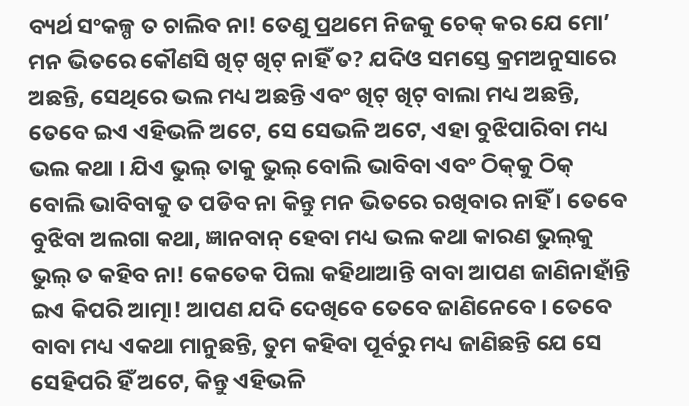ବ୍ୟର୍ଥ ସଂକଳ୍ପ ତ ଚାଲିବ ନା! ତେଣୁ ପ୍ରଥମେ ନିଜକୁ ଚେକ୍ କର ଯେ ମୋ’ ମନ ଭିତରେ କୌଣସି ଖିଟ୍ ଖିଟ୍ ନାହିଁ ତ? ଯଦିଓ ସମସ୍ତେ କ୍ରମଅନୁସାରେ ଅଛନ୍ତି, ସେଥିରେ ଭଲ ମଧ୍ୟ ଅଛନ୍ତି ଏବଂ ଖିଟ୍ ଖିଟ୍ ବାଲା ମଧ୍ୟ ଅଛନ୍ତି, ତେବେ ଇଏ ଏହିଭଳି ଅଟେ, ସେ ସେଭଳି ଅଟେ, ଏହା ବୁଝିପାରିବା ମଧ୍ୟ ଭଲ କଥା । ଯିଏ ଭୁଲ୍ ତାକୁ ଭୁଲ୍ ବୋଲି ଭାବିବା ଏବଂ ଠିକ୍‌କୁ ଠିକ୍ ବୋଲି ଭାବିବାକୁ ତ ପଡିବ ନା କିନ୍ତୁ ମନ ଭିତରେ ରଖିବାର ନାହିଁ । ତେବେ ବୁଝିବା ଅଲଗା କଥା, ଜ୍ଞାନବାନ୍ ହେବା ମଧ୍ୟ ଭଲ କଥା କାରଣ ଭୁଲ୍‌କୁ ଭୁଲ୍ ତ କହିବ ନା! କେତେକ ପିଲା କହିଥାଆନ୍ତି ବାବା ଆପଣ ଜାଣିନାହାଁନ୍ତି ଇଏ କିପରି ଆତ୍ମା! ଆପଣ ଯଦି ଦେଖିବେ ତେବେ ଜାଣିନେବେ । ତେବେ ବାବା ମଧ୍ୟ ଏକଥା ମାନୁଛନ୍ତି, ତୁମ କହିବା ପୂର୍ବରୁ ମଧ୍ୟ ଜାଣିଛନ୍ତି ଯେ ସେ ସେହିପରି ହିଁ ଅଟେ, କିନ୍ତୁ ଏହିଭଳି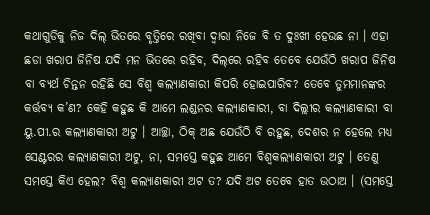କଥାଗୁଡିକୁ ନିଜ ଦିଲ୍ ଭିତରେ ବୃତ୍ତିରେ ରଖିବା ଦ୍ୱାରା ନିଜେ ବି ତ ଦୁଃଖୀ ହେଉଛ ନା । ଏହା ଛଡା ଖରାପ ଜିନିଷ ଯଦି ମନ ଭିତରେ ରହିବ, ଦିଲ୍‌ରେ ରହିବ ତେବେ ଯେଉଁଠି ଖରାପ ଜିନିଷ ବା ବ୍ୟର୍ଥ ଚିନ୍ତନ ରହିଛି ସେ ବିଶ୍ୱ କଲ୍ୟାଣକାରୀ କିପରି ହୋଇପାରିବ? ତେବେ ତୁମମାନଙ୍କର କର୍ତ୍ତବ୍ୟ କ’ଣ? କେହି କହୁଛ କି ଆମେ ଲଣ୍ଡନର କଲ୍ୟାଣକାରୀ, ବା ଦିଲ୍ଲୀର କଲ୍ୟାଣକାରୀ ବା ୟୁ.ପୀ.ର କଲ୍ୟାଣକାରୀ ଅଟୁ । ଆଚ୍ଛା, ଠିକ୍ ଅଛ ଯେଉଁଠି ବି ରହୁଛ, ଦେଶର ନ ହେଲେ ମଧ୍ୟ ସେଣ୍ଟରର କଲ୍ୟାଣକାରୀ ଅଟୁ, ନା, ସମସ୍ତେ କହୁଛ ଆମେ ବିଶ୍ୱକଲ୍ୟାଣକାରୀ ଅଟୁ । ତେଣୁ ସମସ୍ତେ କିଏ ହେଲ? ବିଶ୍ୱ କଲ୍ୟାଣକାରୀ ଅଟ ତ? ଯଦି ଅଟ ତେବେ ହାତ ଉଠାଅ । (ସମସ୍ତେ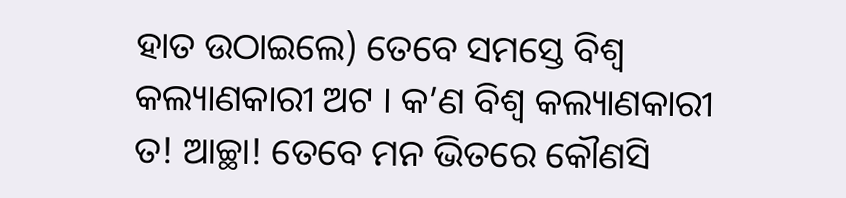ହାତ ଉଠାଇଲେ) ତେବେ ସମସ୍ତେ ବିଶ୍ୱ କଲ୍ୟାଣକାରୀ ଅଟ । କ’ଣ ବିଶ୍ୱ କଲ୍ୟାଣକାରୀ ତ! ଆଚ୍ଛା! ତେବେ ମନ ଭିତରେ କୌଣସି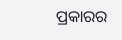ପ୍ରକାରର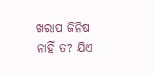ଖରାପ ଜିନିଷ ନାହିଁ ତ? ଯିଏ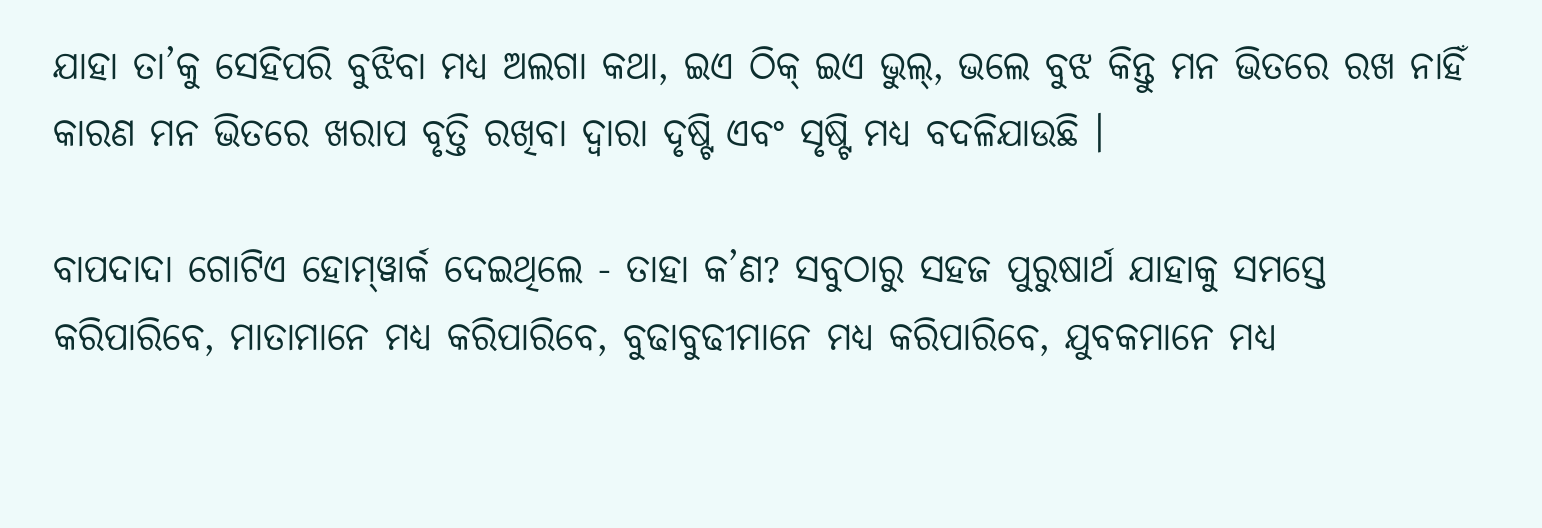ଯାହା ତା’କୁ ସେହିପରି ବୁଝିବା ମଧ୍ୟ ଅଲଗା କଥା, ଇଏ ଠିକ୍ ଇଏ ଭୁଲ୍‌, ଭଲେ ବୁଝ କିନ୍ତୁ ମନ ଭିତରେ ରଖ ନାହିଁ କାରଣ ମନ ଭିତରେ ଖରାପ ବୃତ୍ତି ରଖିବା ଦ୍ୱାରା ଦୃଷ୍ଟି ଏବଂ ସୃଷ୍ଟି ମଧ୍ୟ ବଦଳିଯାଉଛି ।

ବାପଦାଦା ଗୋଟିଏ ହୋମ୍‌ୱାର୍କ ଦେଇଥିଲେ - ତାହା କ’ଣ? ସବୁଠାରୁ ସହଜ ପୁରୁଷାର୍ଥ ଯାହାକୁ ସମସ୍ତେ କରିପାରିବେ, ମାତାମାନେ ମଧ୍ୟ କରିପାରିବେ, ବୁଢାବୁଢୀମାନେ ମଧ୍ୟ କରିପାରିବେ, ଯୁବକମାନେ ମଧ୍ୟ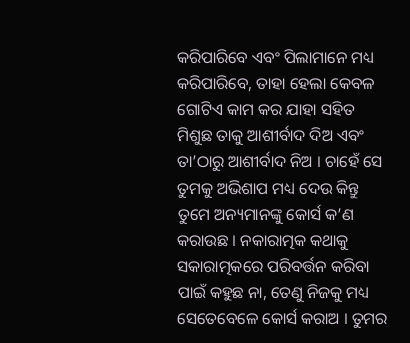କରିପାରିବେ ଏବଂ ପିଲାମାନେ ମଧ୍ୟ କରିପାରିବେ, ତାହା ହେଲା କେବଳ ଗୋଟିଏ କାମ କର ଯାହା ସହିତ ମିଶୁଛ ତାକୁ ଆଶୀର୍ବାଦ ଦିଅ ଏବଂ ତା’ଠାରୁ ଆଶୀର୍ବାଦ ନିଅ । ଚାହେଁ ସେ ତୁମକୁ ଅଭିଶାପ ମଧ୍ୟ ଦେଉ କିନ୍ତୁ ତୁମେ ଅନ୍ୟମାନଙ୍କୁ କୋର୍ସ କ’ଣ କରାଉଛ । ନକାରାତ୍ମକ କଥାକୁ ସକାରାତ୍ମକରେ ପରିବର୍ତ୍ତନ କରିବା ପାଇଁ କହୁଛ ନା, ତେଣୁ ନିଜକୁ ମଧ୍ୟ ସେତେବେଳେ କୋର୍ସ କରାଅ । ତୁମର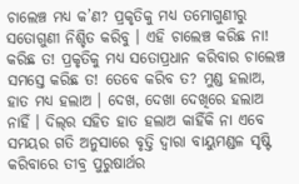ଚାଲେଞ୍ଚ ମଧ୍ୟ କ’ଣ? ପ୍ରକୃତିକୁ ମଧ୍ୟ ତମୋଗୁଣୀରୁ ସତୋଗୁଣୀ ନିଶ୍ଚିତ କରିବୁ । ଏହି ଚାଲେଞ୍ଚ କରିଛ ନା! କରିଛ ତ! ପ୍ରକୃତିକୁ ମଧ୍ୟ ସତୋପ୍ରଧାନ କରିବାର ଚାଲେଞ୍ଚ ସମସ୍ତେ କରିଛ ତ! ତେବେ କରିବ ତ? ମୁଣ୍ଡ ହଲାଅ, ହାତ ମଧ୍ୟ ହଲାଅ । ଦେଖ, ଦେଖା ଦେଖିରେ ହଲାଅ ନାହିଁ । ଦିଲ୍‌ର ସହିତ ହାତ ହଲାଅ କାହିଁକି ନା ଏବେ ସମୟର ଗତି ଅନୁସାରେ ବୃତ୍ତି ଦ୍ୱାରା ବାୟୁମଣ୍ଡଳ ସୃଷ୍ଟି କରିବାରେ ତୀବ୍ର ପୁରୁଷାର୍ଥର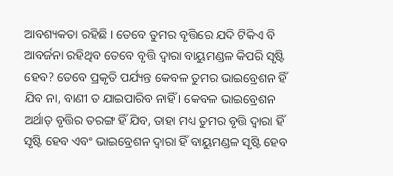ଆବଶ୍ୟକତା ରହିଛି । ତେବେ ତୁମର ବୃତ୍ତିରେ ଯଦି ଟିକିଏ ବି ଆବର୍ଜନା ରହିଥିବ ତେବେ ବୃତ୍ତି ଦ୍ୱାରା ବାୟୁମଣ୍ଡଳ କିପରି ସୃଷ୍ଟି ହେବ? ତେବେ ପ୍ରକୃତି ପର୍ଯ୍ୟନ୍ତ କେବଳ ତୁମର ଭାଇବ୍ରେଶନ ହିଁ ଯିବ ନା, ବାଣୀ ତ ଯାଇପାରିବ ନାହିଁ । କେବଳ ଭାଇବ୍ରେଶନ ଅର୍ଥାତ୍ ବୃତ୍ତିର ତରଙ୍ଗ ହିଁ ଯିବ, ତାହା ମଧ୍ୟ ତୁମର ବୃତ୍ତି ଦ୍ୱାରା ହିଁ ସୃଷ୍ଟି ହେବ ଏବଂ ଭାଇବ୍ରେଶନ ଦ୍ୱାରା ହିଁ ବାୟୁମଣ୍ଡଳ ସୃଷ୍ଟି ହେବ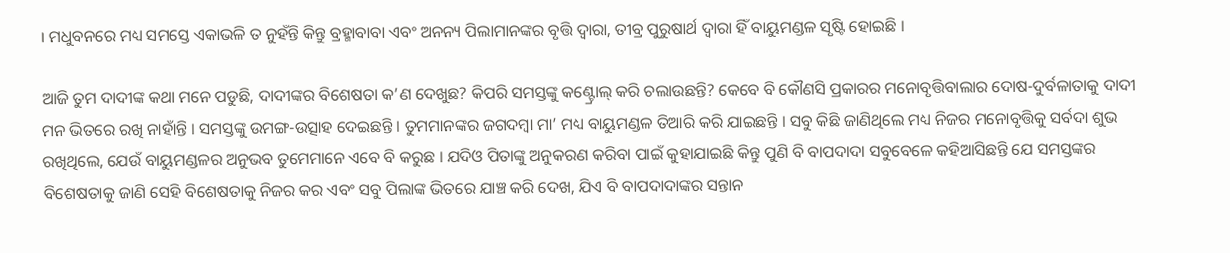। ମଧୁବନରେ ମଧ୍ୟ ସମସ୍ତେ ଏକାଭଳି ତ ନୁହଁନ୍ତି କିନ୍ତୁ ବ୍ରହ୍ମାବାବା ଏବଂ ଅନନ୍ୟ ପିଲାମାନଙ୍କର ବୃତ୍ତି ଦ୍ୱାରା, ତୀବ୍ର ପୁରୁଷାର୍ଥ ଦ୍ୱାରା ହିଁ ବାୟୁମଣ୍ଡଳ ସୃଷ୍ଟି ହୋଇଛି ।

ଆଜି ତୁମ ଦାଦୀଙ୍କ କଥା ମନେ ପଡୁଛି, ଦାଦୀଙ୍କର ବିଶେଷତା କ’ଣ ଦେଖୁଛ? କିପରି ସମସ୍ତଙ୍କୁ କଣ୍ଟ୍ରୋଲ୍ କରି ଚଲାଉଛନ୍ତି? କେବେ ବି କୌଣସି ପ୍ରକାରର ମନୋବୃତ୍ତିବାଲାର ଦୋଷ-ଦୁର୍ବଳାତାକୁ ଦାଦୀ ମନ ଭିତରେ ରଖି ନାହାଁନ୍ତି । ସମସ୍ତଙ୍କୁ ଉମଙ୍ଗ-ଉତ୍ସାହ ଦେଇଛନ୍ତି । ତୁମମାନଙ୍କର ଜଗଦମ୍ବା ମା’ ମଧ୍ୟ ବାୟୁମଣ୍ଡଳ ତିଆରି କରି ଯାଇଛନ୍ତି । ସବୁ କିଛି ଜାଣିଥିଲେ ମଧ୍ୟ ନିଜର ମନୋବୃତ୍ତିକୁ ସର୍ବଦା ଶୁଭ ରଖିଥିଲେ, ଯେଉଁ ବାୟୁମଣ୍ଡଳର ଅନୁଭବ ତୁମେମାନେ ଏବେ ବି କରୁଛ । ଯଦିଓ ପିତାଙ୍କୁ ଅନୁକରଣ କରିବା ପାଇଁ କୁହାଯାଇଛି କିନ୍ତୁ ପୁଣି ବି ବାପଦାଦା ସବୁବେଳେ କହିଆସିଛନ୍ତି ଯେ ସମସ୍ତଙ୍କର ବିଶେଷତାକୁ ଜାଣି ସେହି ବିଶେଷତାକୁ ନିଜର କର ଏବଂ ସବୁ ପିଲାଙ୍କ ଭିତରେ ଯାଞ୍ଚ କରି ଦେଖ, ଯିଏ ବି ବାପଦାଦାଙ୍କର ସନ୍ତାନ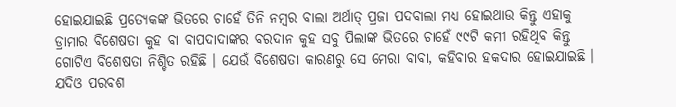ହୋଇଯାଇଛି ପ୍ରତ୍ୟେକଙ୍କ ଭିତରେ ଚାହେଁ ତିନି ନମ୍ବର ବାଲା ଅର୍ଥାତ୍ ପ୍ରଜା ପଦବାଲା ମଧ୍ୟ ହୋଇଥାଉ କିନ୍ତୁ ଏହାକୁ ଡ୍ରାମାର ବିଶେଷତା କୁହ ବା ବାପଦାଦାଙ୍କର ବରଦାନ କୁହ ସବୁ ପିଲାଙ୍କ ଭିତରେ ଚାହେଁ ୯୯ଟି କମୀ ରହିଥିବ କିନ୍ତୁ ଗୋଟିଏ ବିଶେଷତା ନିଶ୍ଚିତ ରହିଛି । ଯେଉଁ ବିଶେଷତା କାରଣରୁ ସେ ମେରା ବାବା, କହିବାର ହକଦାର ହୋଇଯାଇଛି । ଯଦିଓ ପରବଶ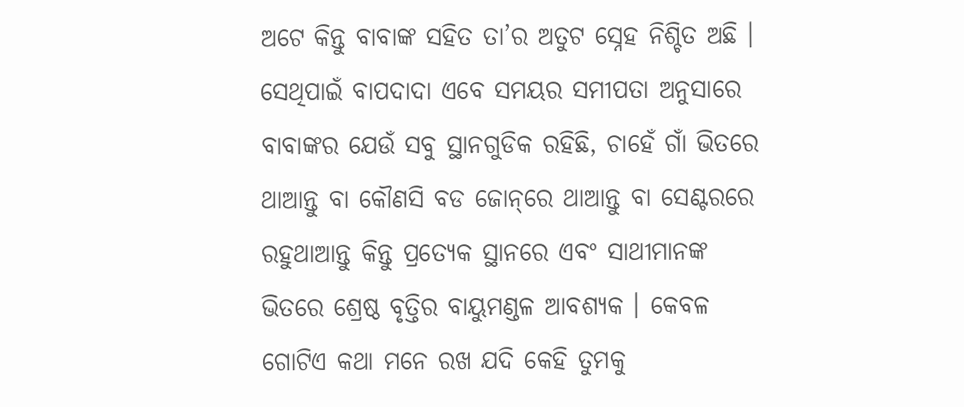ଅଟେ କିନ୍ତୁ ବାବାଙ୍କ ସହିତ ତା’ର ଅତୁଟ ସ୍ନେହ ନିଶ୍ଚିତ ଅଛି । ସେଥିପାଇଁ ବାପଦାଦା ଏବେ ସମୟର ସମୀପତା ଅନୁସାରେ ବାବାଙ୍କର ଯେଉଁ ସବୁ ସ୍ଥାନଗୁଡିକ ରହିଛି, ଚାହେଁ ଗାଁ ଭିତରେ ଥାଆନ୍ତୁ ବା କୌଣସି ବଡ ଜୋନ୍‌ରେ ଥାଆନ୍ତୁ ବା ସେଣ୍ଟରରେ ରହୁଥାଆନ୍ତୁ କିନ୍ତୁ ପ୍ରତ୍ୟେକ ସ୍ଥାନରେ ଏବଂ ସାଥୀମାନଙ୍କ ଭିତରେ ଶ୍ରେଷ୍ଠ ବୃତ୍ତିର ବାୟୁମଣ୍ଡଳ ଆବଶ୍ୟକ । କେବଳ ଗୋଟିଏ କଥା ମନେ ରଖ ଯଦି କେହି ତୁମକୁ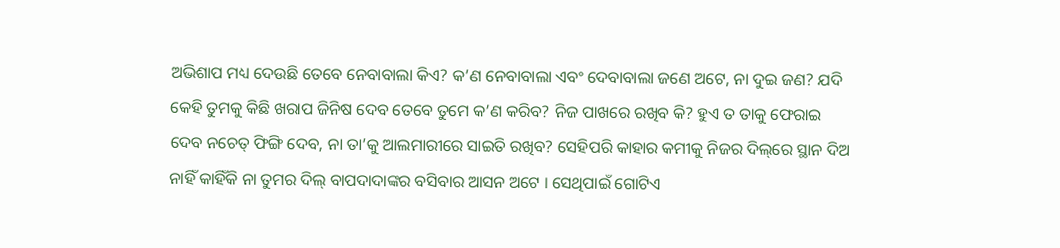ଅଭିଶାପ ମଧ୍ୟ ଦେଉଛି ତେବେ ନେବାବାଲା କିଏ? କ’ଣ ନେବାବାଲା ଏବଂ ଦେବାବାଲା ଜଣେ ଅଟେ, ନା ଦୁଇ ଜଣ? ଯଦି କେହି ତୁମକୁ କିଛି ଖରାପ ଜିନିଷ ଦେବ ତେବେ ତୁମେ କ’ଣ କରିବ? ନିଜ ପାଖରେ ରଖିବ କି? ହୁଏ ତ ତାକୁ ଫେରାଇ ଦେବ ନଚେତ୍ ଫିଙ୍ଗି ଦେବ, ନା ତା’କୁ ଆଲମାରୀରେ ସାଇତି ରଖିବ? ସେହିପରି କାହାର କମୀକୁ ନିଜର ଦିଲ୍‌ରେ ସ୍ଥାନ ଦିଅ ନାହିଁ କାହିଁକି ନା ତୁମର ଦିଲ୍ ବାପଦାଦାଙ୍କର ବସିବାର ଆସନ ଅଟେ । ସେଥିପାଇଁ ଗୋଟିଏ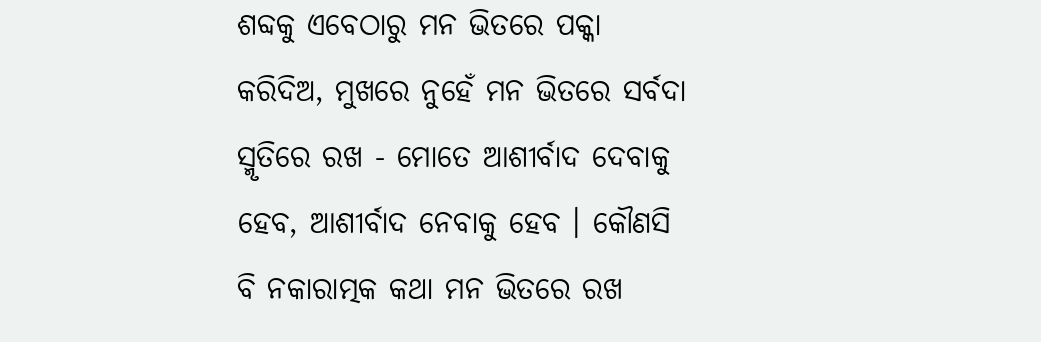ଶବ୍ଦକୁ ଏବେଠାରୁ ମନ ଭିତରେ ପକ୍କା କରିଦିଅ, ମୁଖରେ ନୁହେଁ ମନ ଭିତରେ ସର୍ବଦା ସ୍ମୃତିରେ ରଖ - ମୋତେ ଆଶୀର୍ବାଦ ଦେବାକୁ ହେବ, ଆଶୀର୍ବାଦ ନେବାକୁ ହେବ । କୌଣସି ବି ନକାରାତ୍ମକ କଥା ମନ ଭିତରେ ରଖ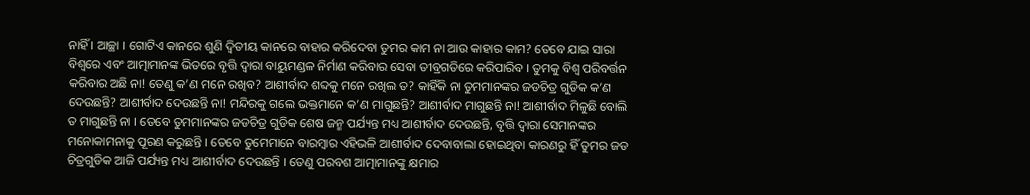ନାହିଁ । ଆଚ୍ଛା । ଗୋଟିଏ କାନରେ ଶୁଣି ଦ୍ୱିତୀୟ କାନରେ ବାହାର କରିଦେବା ତୁମର କାମ ନା ଆଉ କାହାର କାମ? ତେବେ ଯାଇ ସାରା ବିଶ୍ୱରେ ଏବଂ ଆତ୍ମାମାନଙ୍କ ଭିତରେ ବୃତ୍ତି ଦ୍ୱାରା ବାୟୁମଣ୍ଡଳ ନିର୍ମାଣ କରିବାର ସେବା ତୀବ୍ରଗତିରେ କରିପାରିବ । ତୁମକୁ ବିଶ୍ୱ ପରିବର୍ତ୍ତନ କରିବାର ଅଛି ନା! ତେଣୁ କ’ଣ ମନେ ରଖିବ? ଆଶୀର୍ବାଦ ଶବ୍ଦକୁ ମନେ ରଖିଲ ତ? କାହିଁକି ନା ତୁମମାନଙ୍କର ଜଡଚିତ୍ର ଗୁଡିକ କ’ଣ ଦେଉଛନ୍ତି? ଆଶୀର୍ବାଦ ଦେଉଛନ୍ତି ନା! ମନ୍ଦିରକୁ ଗଲେ ଭକ୍ତମାନେ କ’ଣ ମାଗୁଛନ୍ତି? ଆଶୀର୍ବାଦ ମାଗୁଛନ୍ତି ନା! ଆଶୀର୍ବାଦ ମିଳୁଛି ବୋଲି ତ ମାଗୁଛନ୍ତି ନା । ତେବେ ତୁମମାନଙ୍କର ଜଡଚିତ୍ର ଗୁଡିକ ଶେଷ ଜନ୍ମ ପର୍ଯ୍ୟନ୍ତ ମଧ୍ୟ ଆଶୀର୍ବାଦ ଦେଉଛନ୍ତି, ବୃତ୍ତି ଦ୍ୱାରା ସେମାନଙ୍କର ମନୋକାମନାକୁ ପୂରଣ କରୁଛନ୍ତି । ତେବେ ତୁମେମାନେ ବାରମ୍ବାର ଏହିଭଳି ଆଶୀର୍ବାଦ ଦେବାବାଲା ହୋଇଥିବା କାରଣରୁ ହିଁ ତୁମର ଜଡ ଚିତ୍ରଗୁଡିକ ଆଜି ପର୍ଯ୍ୟନ୍ତ ମଧ୍ୟ ଆଶୀର୍ବାଦ ଦେଉଛନ୍ତି । ତେଣୁ ପରବଶ ଆତ୍ମାମାନଙ୍କୁ କ୍ଷମାର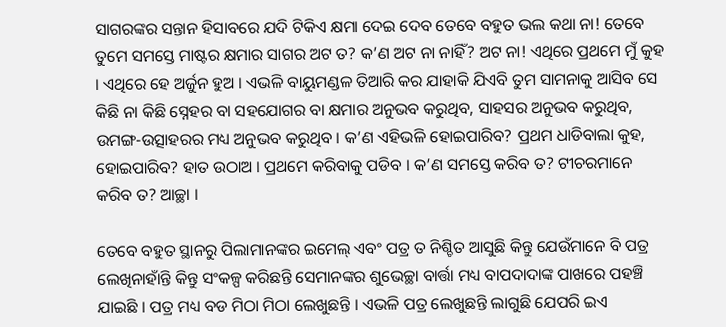ସାଗରଙ୍କର ସନ୍ତାନ ହିସାବରେ ଯଦି ଟିକିଏ କ୍ଷମା ଦେଇ ଦେବ ତେବେ ବହୁତ ଭଲ କଥା ନା! ତେବେ ତୁମେ ସମସ୍ତେ ମାଷ୍ଟର କ୍ଷମାର ସାଗର ଅଟ ତ? କ’ଣ ଅଟ ନା ନାହିଁ? ଅଟ ନା! ଏଥିରେ ପ୍ରଥମେ ମୁଁ କୁହ । ଏଥିରେ ହେ ଅର୍ଜୁନ ହୁଅ । ଏଭଳି ବାୟୁମଣ୍ଡଳ ତିଆରି କର ଯାହାକି ଯିଏବି ତୁମ ସାମନାକୁ ଆସିବ ସେ କିଛି ନା କିଛି ସ୍ନେହର ବା ସହଯୋଗର ବା କ୍ଷମାର ଅନୁଭବ କରୁଥିବ, ସାହସର ଅନୁଭବ କରୁଥିବ, ଉମଙ୍ଗ-ଉତ୍ସାହରର ମଧ୍ୟ ଅନୁଭବ କରୁଥିବ । କ’ଣ ଏହିଭଳି ହୋଇପାରିବ? ପ୍ରଥମ ଧାଡିବାଲା କୁହ, ହୋଇପାରିବ? ହାତ ଉଠାଅ । ପ୍ରଥମେ କରିବାକୁ ପଡିବ । କ’ଣ ସମସ୍ତେ କରିବ ତ? ଟୀଚରମାନେ କରିବ ତ? ଆଚ୍ଛା ।

ତେବେ ବହୁତ ସ୍ଥାନରୁ ପିଲାମାନଙ୍କର ଇମେଲ୍ ଏବଂ ପତ୍ର ତ ନିଶ୍ଚିତ ଆସୁଛି କିନ୍ତୁ ଯେଉଁମାନେ ବି ପତ୍ର ଲେଖିନାହାଁନ୍ତି କିନ୍ତୁ ସଂକଳ୍ପ କରିଛନ୍ତି ସେମାନଙ୍କର ଶୁଭେଚ୍ଛା ବାର୍ତ୍ତା ମଧ୍ୟ ବାପଦାଦାଙ୍କ ପାଖରେ ପହଞ୍ଚି ଯାଇଛି । ପତ୍ର ମଧ୍ୟ ବଡ ମିଠା ମିଠା ଲେଖୁଛନ୍ତି । ଏଭଳି ପତ୍ର ଲେଖୁଛନ୍ତି ଲାଗୁଛି ଯେପରି ଇଏ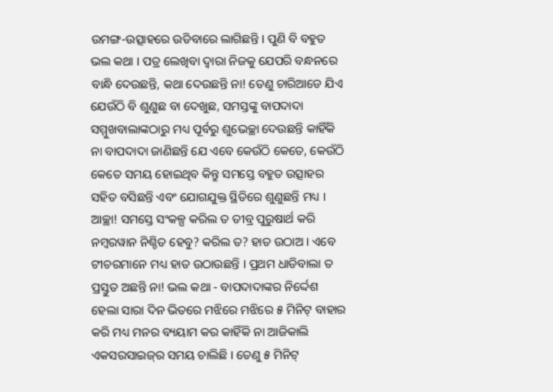ଉମଙ୍ଗ-ଉତ୍ସାହରେ ଉଡିବାରେ ଲାଗିଛନ୍ତି । ପୁଣି ବି ବହୁତ ଭଲ କଥା । ପତ୍ର ଲେଖିବା ଦ୍ୱାରା ନିଜକୁ ଯେପରି ବନ୍ଧନରେ ବାନ୍ଧି ଦେଉଛନ୍ତି, କଥା ଦେଉଛନ୍ତି ନା! ତେଣୁ ଚାରିଆଡେ ଯିଏ ଯେଉଁଠି ବି ଶୁଣୁଛ ବା ଦେଖୁଛ, ସମସ୍ତଙ୍କୁ ବାପଦାଦା ସମ୍ମୁଖବାଲାଙ୍କଠାରୁ ମଧ୍ୟ ପୂର୍ବରୁ ଶୁଭେଚ୍ଛା ଦେଉଛନ୍ତି କାହିଁକି ନା ବାପଦାଦା ଜାଣିଛନ୍ତି ଯେ ଏବେ କେଉଁଠି କେତେ, କେଉଁଠି କେତେ ସମୟ ହୋଇଥିବ କିନ୍ତୁ ସମସ୍ତେ ବହୁତ ଉତ୍ସାହର ସହିତ ବସିଛନ୍ତି ଏବଂ ଯୋଗଯୁକ୍ତ ସ୍ଥିତିରେ ଶୁଣୁଛନ୍ତି ମଧ୍ୟ । ଆଚ୍ଛା! ସମସ୍ତେ ସଂକଳ୍ପ କରିଲ ତ ତୀବ୍ର ପୁରୁଷାର୍ଥ କରି ନମ୍ବରୱାନ ନିଶ୍ଚିତ ହେବୁ? କରିଲ ତ? ହାତ ଉଠାଅ । ଏବେ ଟୀଚରମାନେ ମଧ୍ୟ ହାତ ଉଠାଉଛନ୍ତି । ପ୍ରଥମ ଧାଡିବାଲା ତ ପ୍ରସ୍ତୁତ ଅଛନ୍ତି ନା! ଭଲ କଥା - ବାପଦାଦାଙ୍କର ନିର୍ଦ୍ଦେଶ ହେଲା ସାରା ଦିନ ଭିତରେ ମଝିରେ ମଝିରେ ୫ ମିନିଟ୍ ବାହାର କରି ମଧ୍ୟ ମନର ବ୍ୟୟାମ କର କାହିଁକି ନା ଆଜିକାଲି ଏକସରସାଇଜ୍‌ର ସମୟ ଚାଲିଛି । ତେଣୁ ୫ ମିନିଟ୍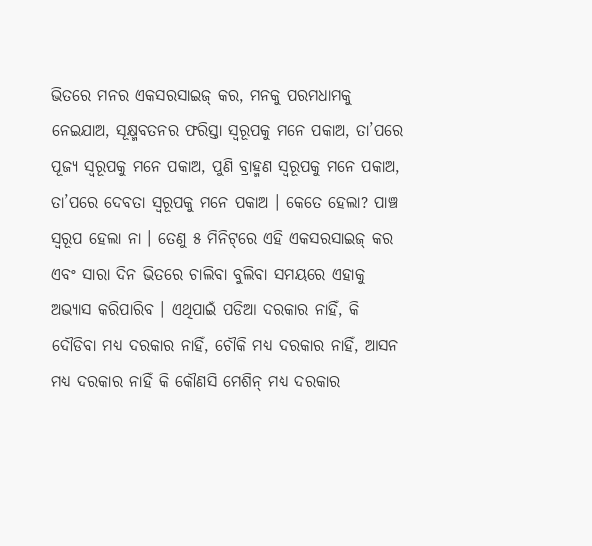ଭିତରେ ମନର ଏକସରସାଇଜ୍ କର, ମନକୁ ପରମଧାମକୁ ନେଇଯାଅ, ସୂକ୍ଷ୍ମବତନର ଫରିସ୍ତା ସ୍ୱରୂପକୁ ମନେ ପକାଅ, ତା’ପରେ ପୂଜ୍ୟ ସ୍ୱରୂପକୁ ମନେ ପକାଅ, ପୁଣି ବ୍ରାହ୍ମଣ ସ୍ୱରୂପକୁ ମନେ ପକାଅ, ତା’ପରେ ଦେବତା ସ୍ୱରୂପକୁ ମନେ ପକାଅ । କେତେ ହେଲା? ପାଞ୍ଚ ସ୍ୱରୂପ ହେଲା ନା । ତେଣୁ ୫ ମିନିଟ୍‌ରେ ଏହି ଏକସରସାଇଜ୍ କର ଏବଂ ସାରା ଦିନ ଭିତରେ ଚାଲିବା ବୁଲିବା ସମୟରେ ଏହାକୁ ଅଭ୍ୟାସ କରିପାରିବ । ଏଥିପାଇଁ ପଡିଆ ଦରକାର ନାହିଁ, କି ଦୌଡିବା ମଧ୍ୟ ଦରକାର ନାହିଁ, ଚୌକି ମଧ୍ୟ ଦରକାର ନାହିଁ, ଆସନ ମଧ୍ୟ ଦରକାର ନାହିଁ କି କୌଣସି ମେଶିନ୍ ମଧ୍ୟ ଦରକାର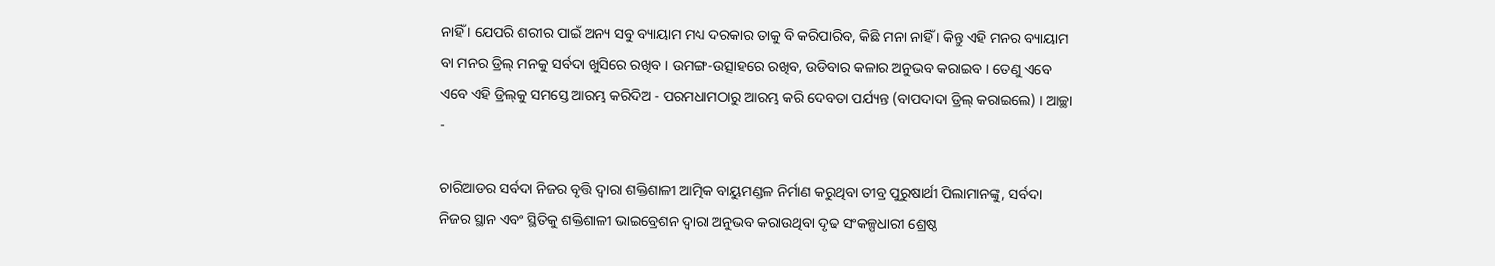ନାହିଁ । ଯେପରି ଶରୀର ପାଇଁ ଅନ୍ୟ ସବୁ ବ୍ୟାୟାମ ମଧ୍ୟ ଦରକାର ତାକୁ ବି କରିପାରିବ, କିଛି ମନା ନାହିଁ । କିନ୍ତୁ ଏହି ମନର ବ୍ୟାୟାମ ବା ମନର ଡ୍ରିଲ୍ ମନକୁ ସର୍ବଦା ଖୁସିରେ ରଖିବ । ଉମଙ୍ଗ-ଉତ୍ସାହରେ ରଖିବ, ଉଡିବାର କଳାର ଅନୁଭବ କରାଇବ । ତେଣୁ ଏବେ ଏବେ ଏହି ଡ୍ରିଲ୍‌କୁ ସମସ୍ତେ ଆରମ୍ଭ କରିଦିଅ - ପରମଧାମଠାରୁ ଆରମ୍ଭ କରି ଦେବତା ପର୍ଯ୍ୟନ୍ତ (ବାପଦାଦା ଡ୍ରିଲ୍ କରାଇଲେ) । ଆଚ୍ଛା -

ଚାରିଆଡର ସର୍ବଦା ନିଜର ବୃତ୍ତି ଦ୍ୱାରା ଶକ୍ତିଶାଳୀ ଆତ୍ମିକ ବାୟୁମଣ୍ଡଳ ନିର୍ମାଣ କରୁଥିବା ତୀବ୍ର ପୁରୁଷାର୍ଥୀ ପିଲାମାନଙ୍କୁ, ସର୍ବଦା ନିଜର ସ୍ଥାନ ଏବଂ ସ୍ଥିତିକୁ ଶକ୍ତିଶାଳୀ ଭାଇବ୍ରେଶନ ଦ୍ୱାରା ଅନୁଭବ କରାଉଥିବା ଦୃଢ ସଂକଳ୍ପଧାରୀ ଶ୍ରେଷ୍ଠ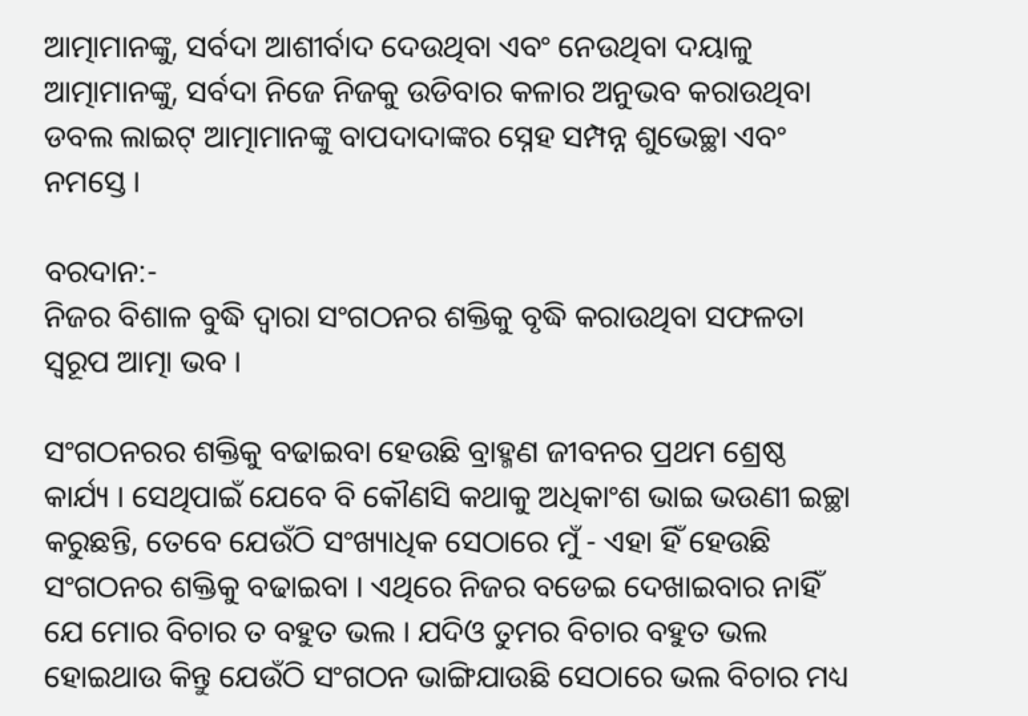ଆତ୍ମାମାନଙ୍କୁ, ସର୍ବଦା ଆଶୀର୍ବାଦ ଦେଉଥିବା ଏବଂ ନେଉଥିବା ଦୟାଳୁ ଆତ୍ମାମାନଙ୍କୁ, ସର୍ବଦା ନିଜେ ନିଜକୁ ଉଡିବାର କଳାର ଅନୁଭବ କରାଉଥିବା ଡବଲ ଲାଇଟ୍ ଆତ୍ମାମାନଙ୍କୁ ବାପଦାଦାଙ୍କର ସ୍ନେହ ସମ୍ପନ୍ନ ଶୁଭେଚ୍ଛା ଏବଂ ନମସ୍ତେ ।

ବରଦାନ:-
ନିଜର ବିଶାଳ ବୁଦ୍ଧି ଦ୍ୱାରା ସଂଗଠନର ଶକ୍ତିକୁ ବୃଦ୍ଧି କରାଉଥିବା ସଫଳତା ସ୍ୱରୂପ ଆତ୍ମା ଭବ ।

ସଂଗଠନରର ଶକ୍ତିକୁ ବଢାଇବା ହେଉଛି ବ୍ରାହ୍ମଣ ଜୀବନର ପ୍ରଥମ ଶ୍ରେଷ୍ଠ କାର୍ଯ୍ୟ । ସେଥିପାଇଁ ଯେବେ ବି କୌଣସି କଥାକୁ ଅଧିକାଂଶ ଭାଇ ଭଉଣୀ ଇଚ୍ଛା କରୁଛନ୍ତି, ତେବେ ଯେଉଁଠି ସଂଖ୍ୟାଧିକ ସେଠାରେ ମୁଁ - ଏହା ହିଁ ହେଉଛି ସଂଗଠନର ଶକ୍ତିକୁ ବଢାଇବା । ଏଥିରେ ନିଜର ବଡେଇ ଦେଖାଇବାର ନାହିଁ ଯେ ମୋର ବିଚାର ତ ବହୁତ ଭଲ । ଯଦିଓ ତୁମର ବିଚାର ବହୁତ ଭଲ ହୋଇଥାଉ କିନ୍ତୁ ଯେଉଁଠି ସଂଗଠନ ଭାଙ୍ଗିଯାଉଛି ସେଠାରେ ଭଲ ବିଚାର ମଧ୍ୟ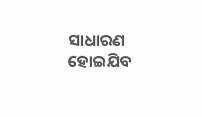ସାଧାରଣ ହୋଇଯିବ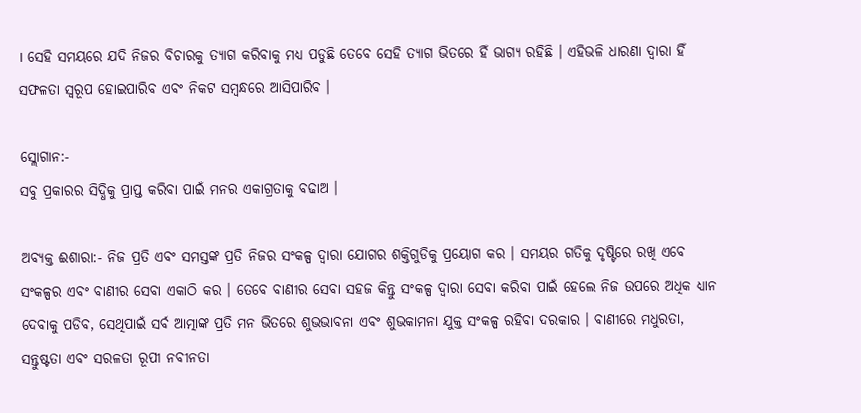। ସେହି ସମୟରେ ଯଦି ନିଜର ବିଚାରକୁ ତ୍ୟାଗ କରିବାକୁ ମଧ୍ୟ ପଡୁଛି ତେବେ ସେହି ତ୍ୟାଗ ଭିତରେ ହିଁ ଭାଗ୍ୟ ରହିଛି । ଏହିଭଳି ଧାରଣା ଦ୍ୱାରା ହିଁ ସଫଳତା ସ୍ୱରୂପ ହୋଇପାରିବ ଏବଂ ନିକଟ ସମ୍ବନ୍ଧରେ ଆସିପାରିବ ।

ସ୍ଲୋଗାନ:-
ସବୁ ପ୍ରକାରର ସିଦ୍ଧିକୁ ପ୍ରାପ୍ତ କରିବା ପାଇଁ ମନର ଏକାଗ୍ରତାକୁ ବଢାଅ ।

ଅବ୍ୟକ୍ତ ଈଶାରା:- ନିଜ ପ୍ରତି ଏବଂ ସମସ୍ତଙ୍କ ପ୍ରତି ନିଜର ସଂକଳ୍ପ ଦ୍ୱାରା ଯୋଗର ଶକ୍ତିଗୁଡିକୁ ପ୍ରୟୋଗ କର । ସମୟର ଗତିକୁ ଦୃଷ୍ଟିରେ ରଖି ଏବେ ସଂକଳ୍ପର ଏବଂ ବାଣୀର ସେବା ଏକାଠି କର । ତେବେ ବାଣୀର ସେବା ସହଜ କିନ୍ତୁ ସଂକଳ୍ପ ଦ୍ୱାରା ସେବା କରିବା ପାଇଁ ହେଲେ ନିଜ ଉପରେ ଅଧିକ ଧ୍ୟାନ ଦେବାକୁ ପଡିବ, ସେଥିପାଇଁ ସର୍ବ ଆତ୍ମାଙ୍କ ପ୍ରତି ମନ ଭିତରେ ଶୁଭଭାବନା ଏବଂ ଶୁଭକାମନା ଯୁକ୍ତ ସଂକଳ୍ପ ରହିବା ଦରକାର । ବାଣୀରେ ମଧୁରତା, ସନ୍ତୁଷ୍ଟତା ଏବଂ ସରଳତା ରୂପୀ ନବୀନତା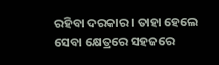ରହିବା ଦରକାର । ତାହା ହେଲେ ସେବା କ୍ଷେତ୍ରରେ ସହଜରେ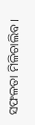ସଫଳତା ମିଳିଚାଲିବ ।